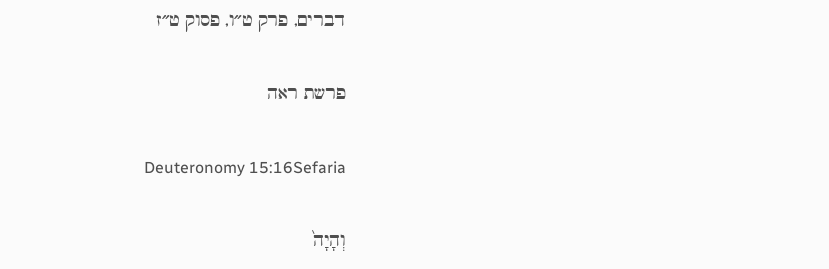דברים, פרק ט״ו, פסוק ט״ז

פרשת ראה

Deuteronomy 15:16Sefaria

וְהָיָה֙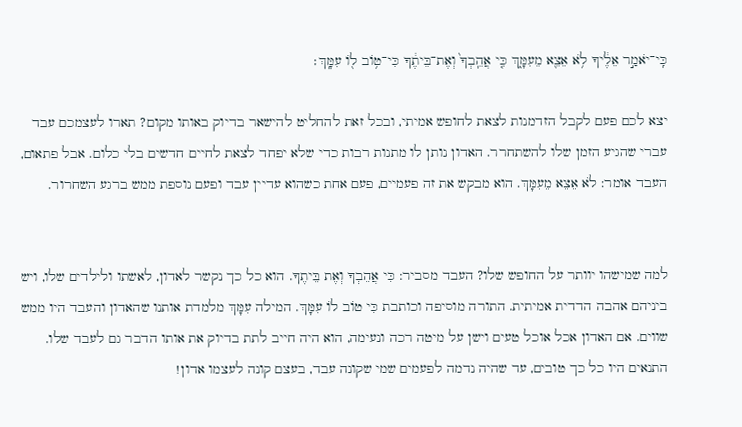כִּֽי־יֹאמַ֣ר אֵלֶ֔יךָ לֹ֥א אֵצֵ֖א מֵעִמָּ֑ךְ כִּ֤י אֲהֵֽבְךָ֙ וְאֶת־בֵּיתֶ֔ךָ כִּי־ט֥וֹב ל֖וֹ עִמָּֽךְ׃

יצא לכם פעם לקבל הזדמנות לצאת לחופש אמיתי, ובכל זאת להחליט להישאר בדיוק באותו מקום? תארו לעצמכם עבד עברי שהגיע הזמן שלו להשתחרר. האדון נותן לו מתנות רבות כדי שלא יפחד לצאת לחיים חדשים בלי כלום. אבל פתאום, העבד אומר: לֹא אֵצֵא מֵעִמָּךְ. הוא מבקש את זה פעמיים, פעם אחת כשהוא עדיין עבד ופעם נוספת ממש ברגע השחרור.


למה שמישהו יוותר על החופש שלו? העבד מסביר: כִּי אֲהֵבְךָ וְאֶת בֵּיתֶךָ. הוא כל כך נקשר לאדון, לאשתו ולילדים שלו, ויש ביניהם אהבה הדדית אמיתית. התורה מוסיפה וכותבת כִּי טוֹב לוֹ עִמָּךְ. המילה עִמָּךְ מלמדת אותנו שהאדון והעבד היו ממש שווים. אם האדון אכל אוכל טעים וישן על מיטה רכה ונעימה, הוא היה חייב לתת בדיוק את אותו הדבר גם לעבד שלו. התנאים היו כל כך טובים, עד שהיה נדמה לפעמים שמי שקונה עבד, בעצם קונה לעצמו אדון!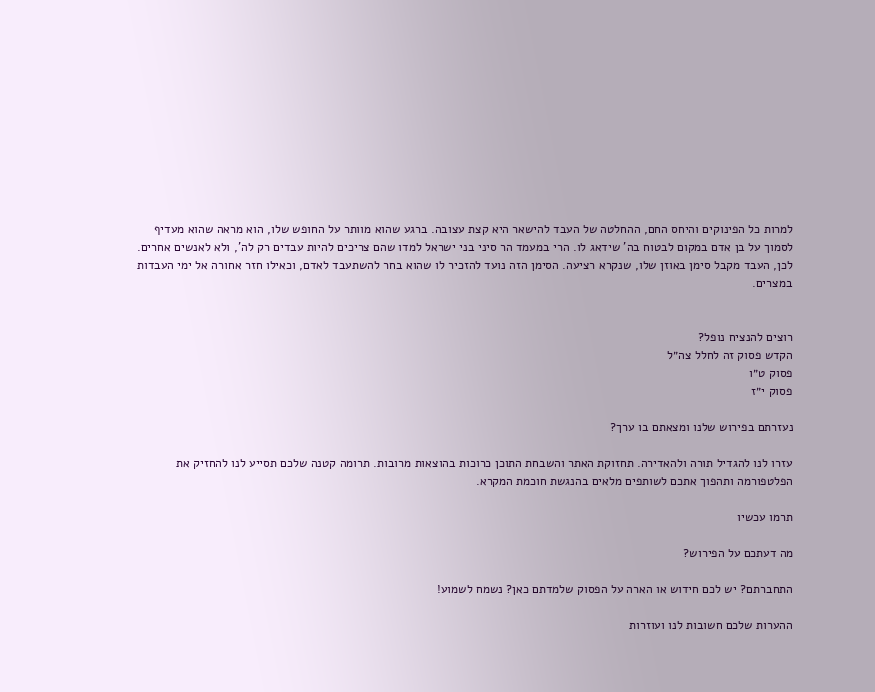למרות כל הפינוקים והיחס החם, ההחלטה של העבד להישאר היא קצת עצובה. ברגע שהוא מוותר על החופש שלו, הוא מראה שהוא מעדיף לסמוך על בן אדם במקום לבטוח בה' שידאג לו. הרי במעמד הר סיני בני ישראל למדו שהם צריכים להיות עבדים רק לה', ולא לאנשים אחרים. לכן, העבד מקבל סימן באוזן שלו, שנקרא רציעה. הסימן הזה נועד להזכיר לו שהוא בחר להשתעבד לאדם, וכאילו חזר אחורה אל ימי העבדות במצרים.


רוצים להנציח נופל?
הקדש פסוק זה לחלל צה״ל
פסוק ט״ו
פסוק י״ז

נעזרתם בפירוש שלנו ומצאתם בו ערך?

עזרו לנו להגדיל תורה ולהאדירה. תחזוקת האתר והשבחת התוכן כרוכות בהוצאות מרובות. תרומה קטנה שלכם תסייע לנו להחזיק את הפלטפורמה ותהפוך אתכם לשותפים מלאים בהנגשת חוכמת המקרא.

תרמו עכשיו

מה דעתכם על הפירוש?

התחברתם? יש לכם חידוש או הארה על הפסוק שלמדתם כאן? נשמח לשמוע!

ההערות שלכם חשובות לנו ועוזרות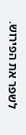לשפר את הפירוש.